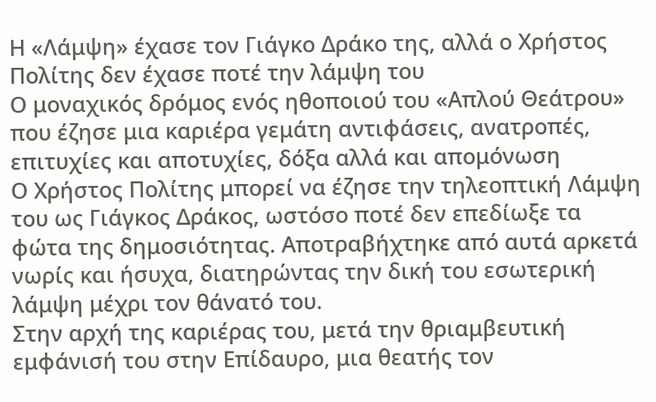Η «Λάμψη» έχασε τον Γιάγκο Δράκο της, αλλά ο Χρήστος Πολίτης δεν έχασε ποτέ την λάμψη του
Ο μοναχικός δρόμος ενός ηθοποιού του «Απλού Θεάτρου» που έζησε μια καριέρα γεμάτη αντιφάσεις, ανατροπές, επιτυχίες και αποτυχίες, δόξα αλλά και απομόνωση
Ο Χρήστος Πολίτης μπορεί να έζησε την τηλεοπτική Λάμψη του ως Γιάγκος Δράκος, ωστόσο ποτέ δεν επεδίωξε τα φώτα της δημοσιότητας. Αποτραβήχτηκε από αυτά αρκετά νωρίς και ήσυχα, διατηρώντας την δική του εσωτερική λάμψη μέχρι τον θάνατό του.
Στην αρχή της καριέρας του, μετά την θριαμβευτική εμφάνισή του στην Επίδαυρο, μια θεατής τον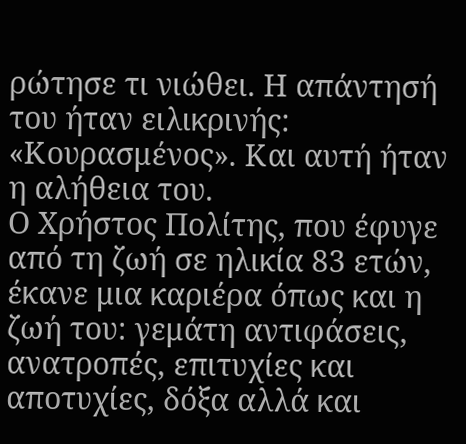ρώτησε τι νιώθει. Η απάντησή του ήταν ειλικρινής: «Κουρασμένος». Και αυτή ήταν η αλήθεια του.
Ο Χρήστος Πολίτης, που έφυγε από τη ζωή σε ηλικία 83 ετών, έκανε μια καριέρα όπως και η ζωή του: γεμάτη αντιφάσεις, ανατροπές, επιτυχίες και αποτυχίες, δόξα αλλά και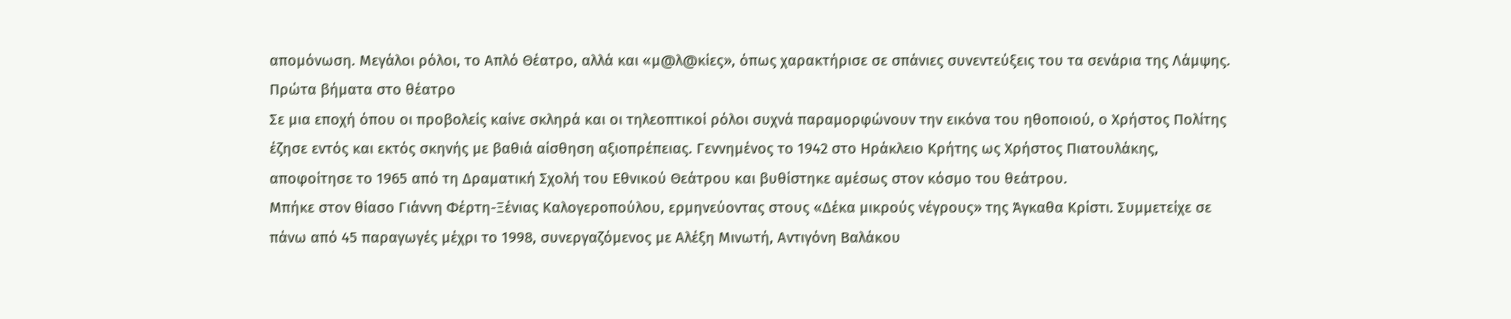απομόνωση. Μεγάλοι ρόλοι, το Απλό Θέατρο, αλλά και «μ@λ@κίες», όπως χαρακτήρισε σε σπάνιες συνεντεύξεις του τα σενάρια της Λάμψης.
Πρώτα βήματα στο θέατρο
Σε μια εποχή όπου οι προβολείς καίνε σκληρά και οι τηλεοπτικοί ρόλοι συχνά παραμορφώνουν την εικόνα του ηθοποιού, ο Χρήστος Πολίτης έζησε εντός και εκτός σκηνής με βαθιά αίσθηση αξιοπρέπειας. Γεννημένος το 1942 στο Ηράκλειο Κρήτης ως Χρήστος Πιατουλάκης, αποφοίτησε το 1965 από τη Δραματική Σχολή του Εθνικού Θεάτρου και βυθίστηκε αμέσως στον κόσμο του θεάτρου.
Μπήκε στον θίασο Γιάννη Φέρτη-Ξένιας Καλογεροπούλου, ερμηνεύοντας στους «Δέκα μικρούς νέγρους» της Άγκαθα Κρίστι. Συμμετείχε σε πάνω από 45 παραγωγές μέχρι το 1998, συνεργαζόμενος με Αλέξη Μινωτή, Αντιγόνη Βαλάκου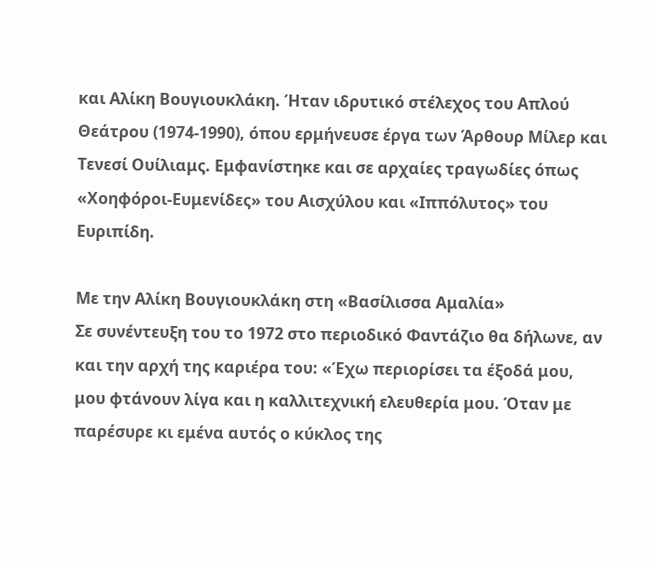και Αλίκη Βουγιουκλάκη. Ήταν ιδρυτικό στέλεχος του Απλού Θεάτρου (1974-1990), όπου ερμήνευσε έργα των Άρθουρ Μίλερ και Τενεσί Ουίλιαμς. Εμφανίστηκε και σε αρχαίες τραγωδίες όπως «Χοηφόροι-Ευμενίδες» του Αισχύλου και «Ιππόλυτος» του Ευριπίδη.

Με την Αλίκη Βουγιουκλάκη στη «Βασίλισσα Αμαλία»
Σε συνέντευξη του το 1972 στο περιοδικό Φαντάζιο θα δήλωνε, αν και την αρχή της καριέρα του: «Έχω περιορίσει τα έξοδά μου, μου φτάνουν λίγα και η καλλιτεχνική ελευθερία μου. Όταν με παρέσυρε κι εμένα αυτός ο κύκλος της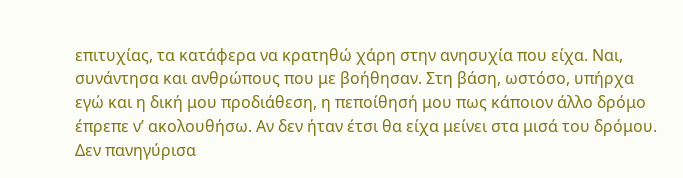επιτυχίας, τα κατάφερα να κρατηθώ χάρη στην ανησυχία που είχα. Ναι, συνάντησα και ανθρώπους που με βοήθησαν. Στη βάση, ωστόσο, υπήρχα εγώ και η δική μου προδιάθεση, η πεποίθησή μου πως κάποιον άλλο δρόμο έπρεπε ν’ ακολουθήσω. Αν δεν ήταν έτσι θα είχα μείνει στα μισά του δρόμου. Δεν πανηγύρισα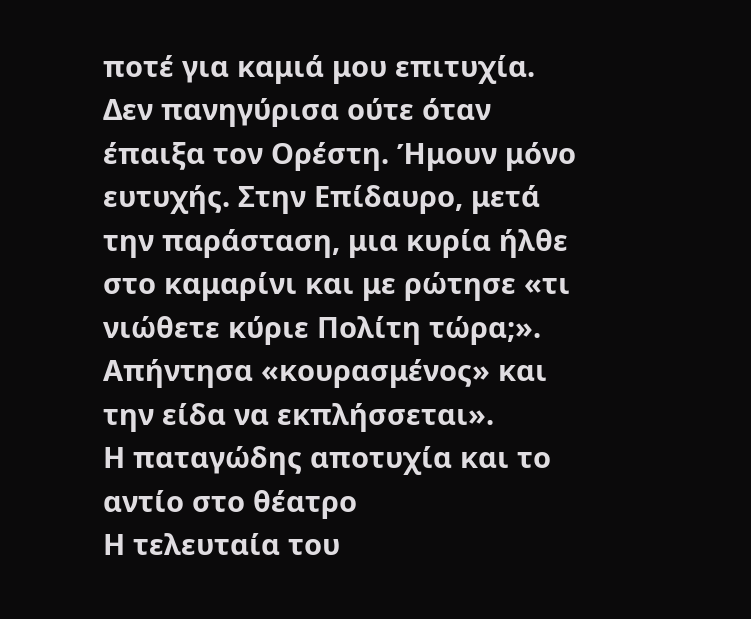ποτέ για καμιά μου επιτυχία. Δεν πανηγύρισα ούτε όταν έπαιξα τον Ορέστη. Ήμουν μόνο ευτυχής. Στην Επίδαυρο, μετά την παράσταση, μια κυρία ήλθε στο καμαρίνι και με ρώτησε «τι νιώθετε κύριε Πολίτη τώρα;». Απήντησα «κουρασμένος» και την είδα να εκπλήσσεται».
Η παταγώδης αποτυχία και το αντίο στο θέατρο
Η τελευταία του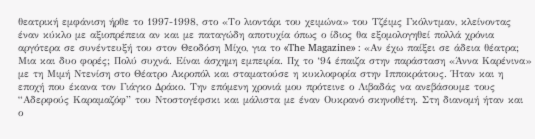θεατρική εμφάνιση ήρθε το 1997-1998, στο «Το λιοντάρι του χειμώνα» του Τζέιμς Γκόλντμαν, κλείνοντας έναν κύκλο με αξιοπρέπεια αν και με παταγώδη αποτυχία όπως ο ίδιος θα εξομολογηθεί πολλά χρόνια αργότερα σε συνέντευξή του στον Θεοδόση Μίχο, για το «The Magazine» : «Αν έχω παίξει σε άδεια θέατρα; Μια και δυο φορές; Πολύ συχνά. Είναι άσχημη εμπειρία. Πχ το ‘94 έπαιζα στην παράσταση «Άννα Καρένινα» με τη Μιμή Ντενίση στο Θέατρο Ακροπόλ και σταματούσε η κυκλοφορία στην Ιπποκράτους. Ήταν και η εποχή που έκανα τον Γιάγκο Δράκο. Την επόμενη χρονιά μου πρότεινε ο Λιβαδάς να ανεβάσουμε τους “Αδερφούς Καραμαζόφ” του Ντοστογέφσκι και μάλιστα με έναν Ουκρανό σκηνοθέτη. Στη διανομή ήταν και ο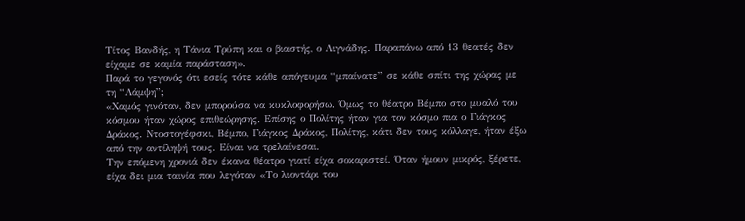Τίτος Βανδής, η Τάνια Τρύπη και ο βιαστής, ο Λιγνάδης. Παραπάνω από 13 θεατές δεν είχαμε σε καμία παράσταση».
Παρά το γεγονός ότι εσείς τότε κάθε απόγευμα “μπαίνατε” σε κάθε σπίτι της χώρας με τη “Λάμψη”;
«Χαμός γινόταν, δεν μπορούσα να κυκλοφορήσω. Όμως το θέατρο Βέμπο στο μυαλό του κόσμου ήταν χώρος επιθεώρησης. Επίσης ο Πολίτης ήταν για τον κόσμο πια ο Γιάγκος Δράκος. Ντοστογέφσκι, Βέμπο, Γιάγκος Δράκος, Πολίτης, κάτι δεν τους κόλλαγε, ήταν έξω από την αντίληψή τους. Είναι να τρελαίνεσαι.
Την επόμενη χρονιά δεν έκανα θέατρο γιατί είχα σοκαριστεί. Όταν ήμουν μικρός, ξέρετε, είχα δει μια ταινία που λεγόταν «Το λιοντάρι του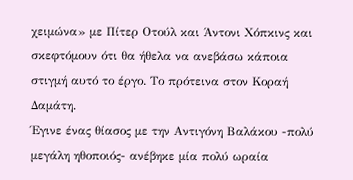χειμώνα» με Πίτερ Οτούλ και Άντονι Χόπκινς και σκεφτόμουν ότι θα ήθελα να ανεβάσω κάποια στιγμή αυτό το έργο. Το πρότεινα στον Κοραή Δαμάτη.
Έγινε ένας θίασος με την Αντιγόνη Βαλάκου -πολύ μεγάλη ηθοποιός- ανέβηκε μία πολύ ωραία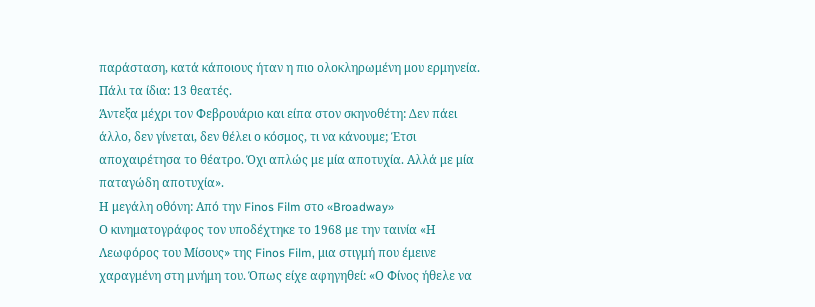παράσταση, κατά κάποιους ήταν η πιο ολοκληρωμένη μου ερμηνεία. Πάλι τα ίδια: 13 θεατές.
Άντεξα μέχρι τον Φεβρουάριο και είπα στον σκηνοθέτη: Δεν πάει άλλο, δεν γίνεται, δεν θέλει ο κόσμος, τι να κάνουμε; Έτσι αποχαιρέτησα το θέατρο. Όχι απλώς με μία αποτυχία. Αλλά με μία παταγώδη αποτυχία».
Η μεγάλη οθόνη: Από την Finos Film στο «Broadway»
Ο κινηματογράφος τον υποδέχτηκε το 1968 με την ταινία «Η Λεωφόρος του Μίσους» της Finos Film, μια στιγμή που έμεινε χαραγμένη στη μνήμη του. Όπως είχε αφηγηθεί: «Ο Φίνος ήθελε να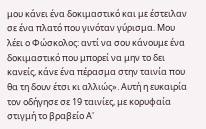μου κάνει ένα δοκιμαστικό και με έστειλαν σε ένα πλατό που γινόταν γύρισμα. Μου λέει ο Φώσκολος: αντί να σου κάνουμε ένα δοκιμαστικό που μπορεί να μην το δει κανείς, κάνε ένα πέρασμα στην ταινία που θα τη δουν έτσι κι αλλιώς». Αυτή η ευκαιρία τον οδήγησε σε 19 ταινίες, με κορυφαία στιγμή το βραβείο Α'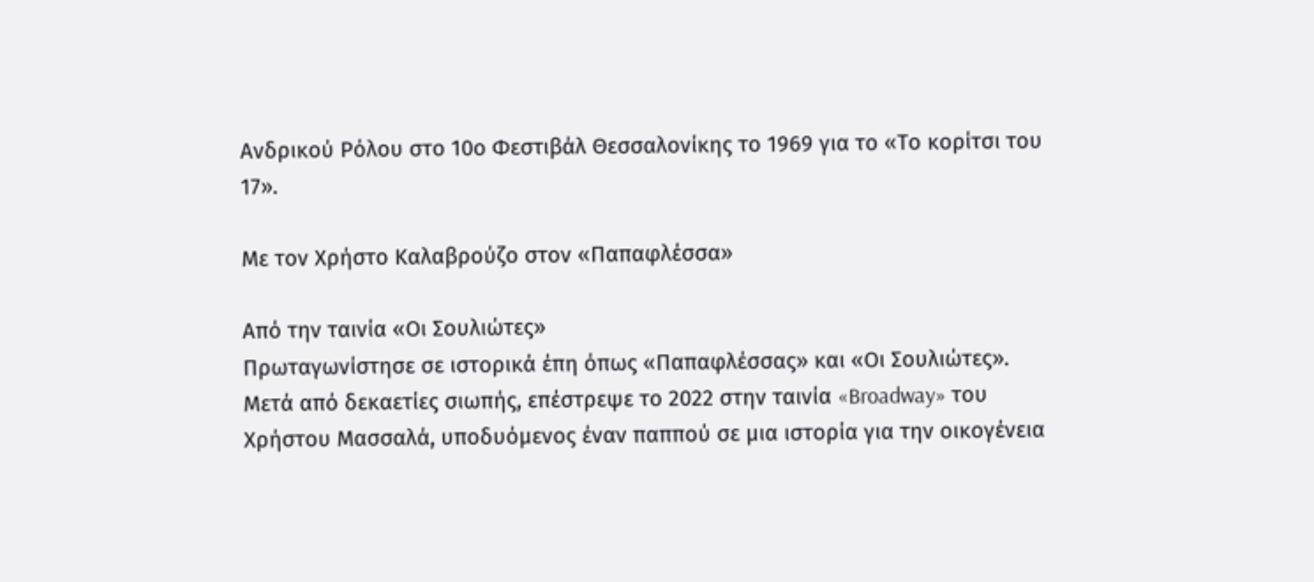Ανδρικού Ρόλου στο 10ο Φεστιβάλ Θεσσαλονίκης το 1969 για το «Το κορίτσι του 17».

Με τον Χρήστο Καλαβρούζο στον «Παπαφλέσσα»

Από την ταινία «Οι Σουλιώτες»
Πρωταγωνίστησε σε ιστορικά έπη όπως «Παπαφλέσσας» και «Οι Σουλιώτες». Μετά από δεκαετίες σιωπής, επέστρεψε το 2022 στην ταινία «Broadway» του Χρήστου Μασσαλά, υποδυόμενος έναν παππού σε μια ιστορία για την οικογένεια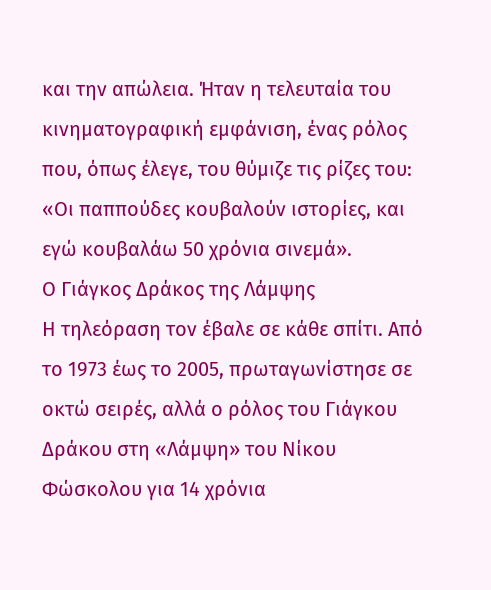και την απώλεια. Ήταν η τελευταία του κινηματογραφική εμφάνιση, ένας ρόλος που, όπως έλεγε, του θύμιζε τις ρίζες του: «Οι παππούδες κουβαλούν ιστορίες, και εγώ κουβαλάω 50 χρόνια σινεμά».
Ο Γιάγκος Δράκος της Λάμψης
Η τηλεόραση τον έβαλε σε κάθε σπίτι. Από το 1973 έως το 2005, πρωταγωνίστησε σε οκτώ σειρές, αλλά ο ρόλος του Γιάγκου Δράκου στη «Λάμψη» του Νίκου Φώσκολου για 14 χρόνια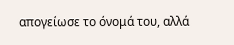απογείωσε το όνομά του, αλλά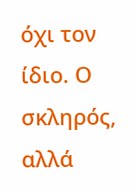όχι τον ίδιο. Ο σκληρός, αλλά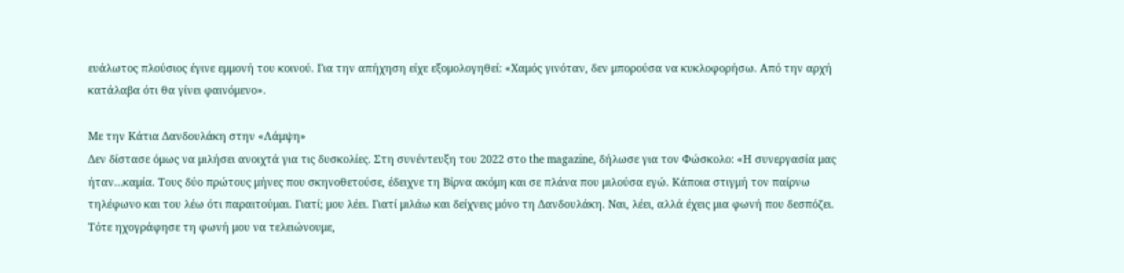ευάλωτος πλούσιος έγινε εμμονή του κοινού. Για την απήχηση είχε εξομολογηθεί: «Χαμός γινόταν, δεν μπορούσα να κυκλοφορήσω. Από την αρχή κατάλαβα ότι θα γίνει φαινόμενο».

Με την Κάτια Δανδουλάκη στην «Λάμψη»
Δεν δίστασε όμως να μιλήσει ανοιχτά για τις δυσκολίες. Στη συνέντευξη του 2022 στο the magazine, δήλωσε για τον Φώσκολο: «Η συνεργασία μας ήταν…καμία. Τους δύο πρώτους μήνες που σκηνοθετούσε, έδειχνε τη Βίρνα ακόμη και σε πλάνα που μιλούσα εγώ. Κάποια στιγμή τον παίρνω τηλέφωνο και του λέω ότι παραιτούμαι. Γιατί; μου λέει. Γιατί μιλάω και δείχνεις μόνο τη Δανδουλάκη. Ναι, λέει, αλλά έχεις μια φωνή που δεσπόζει. Τότε ηχογράφησε τη φωνή μου να τελειώνουμε,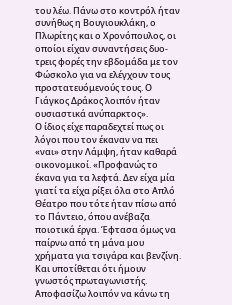του λέω. Πάνω στο κοντρόλ ήταν συνήθως η Βουγιουκλάκη, ο Πλωρίτης και ο Χρονόπουλος, οι οποίοι είχαν συναντήσεις δυο-τρεις φορές την εβδομάδα με τον Φώσκολο για να ελέγχουν τους προστατευόμενούς τους. Ο Γιάγκος Δράκος λοιπόν ήταν ουσιαστικά ανύπαρκτος».
Ο ίδιος είχε παραδεχτεί πως οι λόγοι που τον έκαναν να πει «ναι» στην Λάμψη, ήταν καθαρά οικονομικοί. «Προφανώς το έκανα για τα λεφτά. Δεν είχα μία γιατί τα είχα ρίξει όλα στο Απλό Θέατρο που τότε ήταν πίσω από το Πάντειο, όπου ανέβαζα ποιοτικά έργα. Έφτασα όμως να παίρνω από τη μάνα μου χρήματα για τσιγάρα και βενζίνη. Και υποτίθεται ότι ήμουν γνωστός πρωταγωνιστής. Αποφασίζω λοιπόν να κάνω τη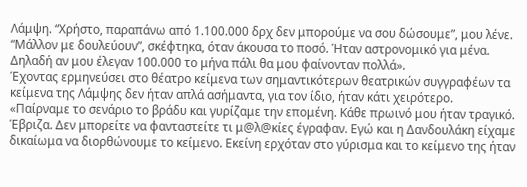Λάμψη. “Χρήστο, παραπάνω από 1.100.000 δρχ δεν μπορούμε να σου δώσουμε”, μου λένε. “Μάλλον με δουλεύουν”, σκέφτηκα, όταν άκουσα το ποσό. Ήταν αστρονομικό για μένα. Δηλαδή αν μου έλεγαν 100.000 το μήνα πάλι θα μου φαίνονταν πολλά».
Έχοντας ερμηνεύσει στο θέατρο κείμενα των σημαντικότερων θεατρικών συγγραφέων τα κείμενα της Λάμψης δεν ήταν απλά ασήμαντα, για τον ίδιο, ήταν κάτι χειρότερο.
«Παίρναμε το σενάριο το βράδυ και γυρίζαμε την επομένη. Κάθε πρωινό μου ήταν τραγικό. Έβριζα. Δεν μπορείτε να φανταστείτε τι μ@λ@κίες έγραφαν. Εγώ και η Δανδουλάκη είχαμε δικαίωμα να διορθώνουμε το κείμενο. Εκείνη ερχόταν στο γύρισμα και το κείμενο της ήταν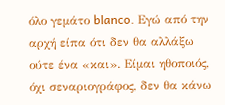όλο γεμάτο blanco. Εγώ από την αρχή είπα ότι δεν θα αλλάξω ούτε ένα «και». Είμαι ηθοποιός, όχι σεναριογράφος, δεν θα κάνω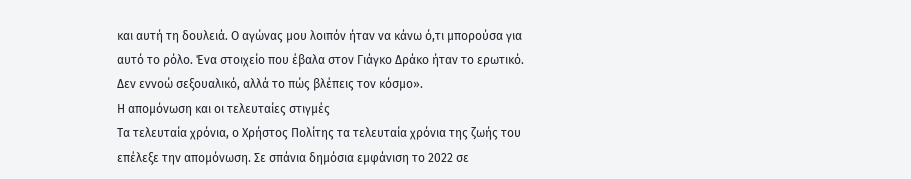και αυτή τη δουλειά. Ο αγώνας μου λοιπόν ήταν να κάνω ό,τι μπορούσα για αυτό το ρόλο. Ένα στοιχείο που έβαλα στον Γιάγκο Δράκο ήταν το ερωτικό. Δεν εννοώ σεξουαλικό, αλλά το πώς βλέπεις τον κόσμο».
Η απομόνωση και οι τελευταίες στιγμές
Τα τελευταία χρόνια, ο Χρήστος Πολίτης τα τελευταία χρόνια της ζωής του επέλεξε την απομόνωση. Σε σπάνια δημόσια εμφάνιση το 2022 σε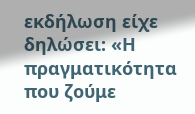εκδήλωση είχε δηλώσει: «Η πραγματικότητα που ζούμε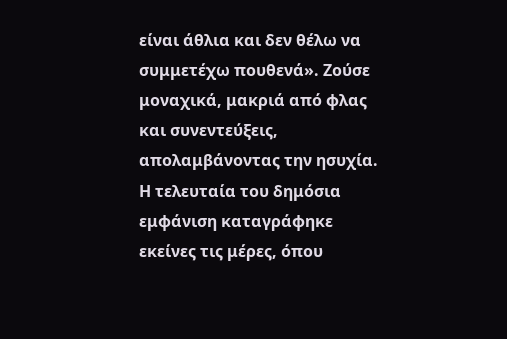είναι άθλια και δεν θέλω να συμμετέχω πουθενά». Ζούσε μοναχικά, μακριά από φλας και συνεντεύξεις, απολαμβάνοντας την ησυχία.
Η τελευταία του δημόσια εμφάνιση καταγράφηκε εκείνες τις μέρες, όπου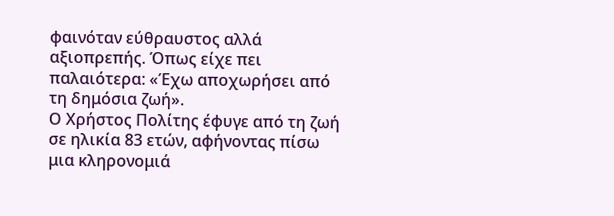φαινόταν εύθραυστος αλλά αξιοπρεπής. Όπως είχε πει παλαιότερα: «Έχω αποχωρήσει από τη δημόσια ζωή».
Ο Χρήστος Πολίτης έφυγε από τη ζωή σε ηλικία 83 ετών, αφήνοντας πίσω μια κληρονομιά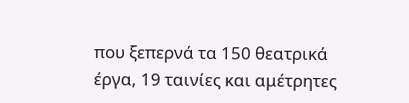που ξεπερνά τα 150 θεατρικά έργα, 19 ταινίες και αμέτρητες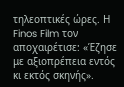τηλεοπτικές ώρες. Η Finos Film τον αποχαιρέτισε: «Έζησε με αξιοπρέπεια εντός κι εκτός σκηνής».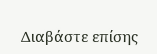Διαβάστε επίσης